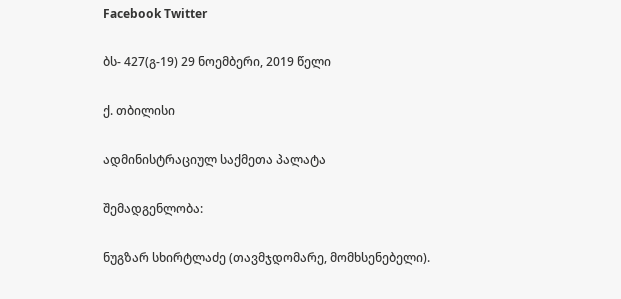Facebook Twitter

ბს- 427(გ-19) 29 ნოემბერი, 2019 წელი

ქ. თბილისი

ადმინისტრაციულ საქმეთა პალატა

შემადგენლობა:

ნუგზარ სხირტლაძე (თავმჯდომარე, მომხსენებელი).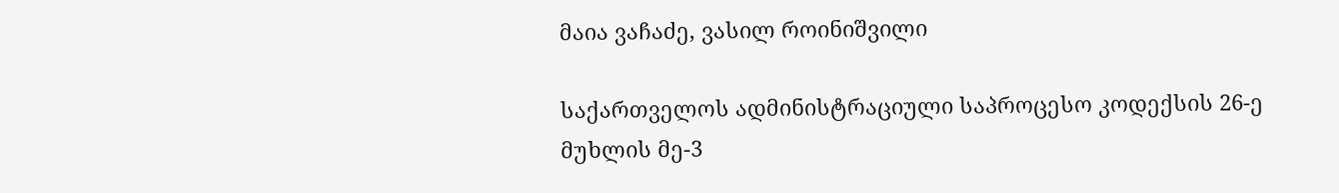მაია ვაჩაძე, ვასილ როინიშვილი

საქართველოს ადმინისტრაციული საპროცესო კოდექსის 26-ე მუხლის მე-3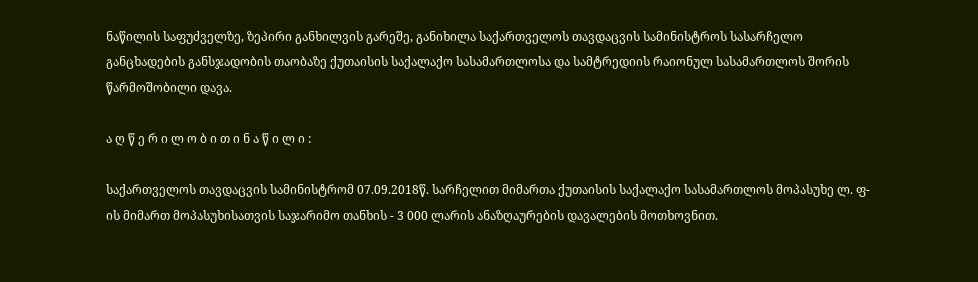ნაწილის საფუძველზე, ზეპირი განხილვის გარეშე, განიხილა საქართველოს თავდაცვის სამინისტროს სასარჩელო განცხადების განსჯადობის თაობაზე ქუთაისის საქალაქო სასამართლოსა და სამტრედიის რაიონულ სასამართლოს შორის წარმოშობილი დავა.

ა ღ წ ე რ ი ლ ო ბ ი თ ი ნ ა წ ი ლ ი :

საქართველოს თავდაცვის სამინისტრომ 07.09.2018წ. სარჩელით მიმართა ქუთაისის საქალაქო სასამართლოს მოპასუხე ლ. ფ-ის მიმართ მოპასუხისათვის საჯარიმო თანხის - 3 000 ლარის ანაზღაურების დავალების მოთხოვნით.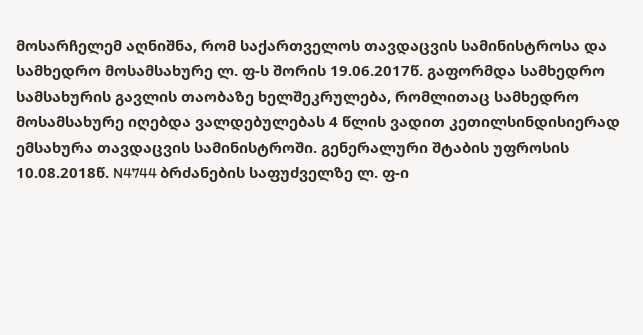მოსარჩელემ აღნიშნა, რომ საქართველოს თავდაცვის სამინისტროსა და სამხედრო მოსამსახურე ლ. ფ-ს შორის 19.06.2017წ. გაფორმდა სამხედრო სამსახურის გავლის თაობაზე ხელშეკრულება, რომლითაც სამხედრო მოსამსახურე იღებდა ვალდებულებას 4 წლის ვადით კეთილსინდისიერად ემსახურა თავდაცვის სამინისტროში. გენერალური შტაბის უფროსის 10.08.2018წ. N4744 ბრძანების საფუძველზე ლ. ფ-ი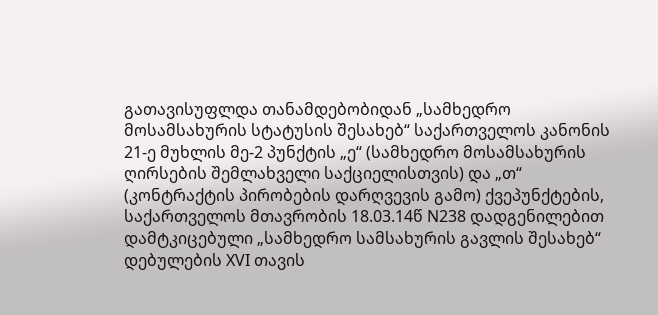გათავისუფლდა თანამდებობიდან „სამხედრო მოსამსახურის სტატუსის შესახებ“ საქართველოს კანონის 21-ე მუხლის მე-2 პუნქტის „ე“ (სამხედრო მოსამსახურის ღირსების შემლახველი საქციელისთვის) და „თ“ (კონტრაქტის პირობების დარღვევის გამო) ქვეპუნქტების, საქართველოს მთავრობის 18.03.14წ N238 დადგენილებით დამტკიცებული „სამხედრო სამსახურის გავლის შესახებ“ დებულების XVI თავის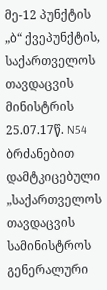მე-12 პუნქტის „ბ“ ქვეპუნქტის, საქართველოს თავდაცვის მინისტრის 25.07.17წ. N54 ბრძანებით დამტკიცებული „საქართველოს თავდაცვის სამინისტროს გენერალური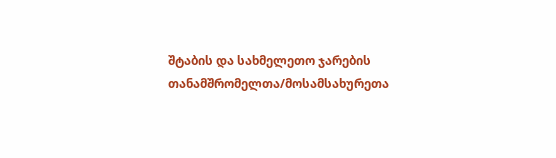შტაბის და სახმელეთო ჯარების თანამშრომელთა/მოსამსახურეთა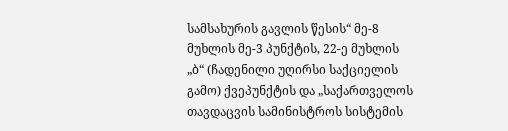სამსახურის გავლის წესის“ მე-8 მუხლის მე-3 პუნქტის, 22-ე მუხლის „ბ“ (ჩადენილი უღირსი საქციელის გამო) ქვეპუნქტის და „საქართველოს თავდაცვის სამინისტროს სისტემის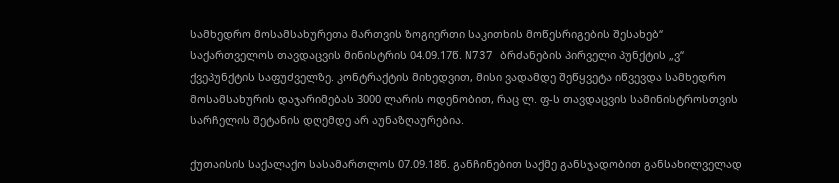სამხედრო მოსამსახურეთა მართვის ზოგიერთი საკითხის მოწესრიგების შესახებ“ საქართველოს თავდაცვის მინისტრის 04.09.17წ. N737 ბრძანების პირველი პუნქტის „ვ“ ქვეპუნქტის საფუძველზე. კონტრაქტის მიხედვით, მისი ვადამდე შეწყვეტა იწვევდა სამხედრო მოსამსახურის დაჯარიმებას 3000 ლარის ოდენობით, რაც ლ. ფ-ს თავდაცვის სამინისტროსთვის სარჩელის შეტანის დღემდე არ აუნაზღაურებია.

ქუთაისის საქალაქო სასამართლოს 07.09.18წ. განჩინებით საქმე განსჯადობით განსახილველად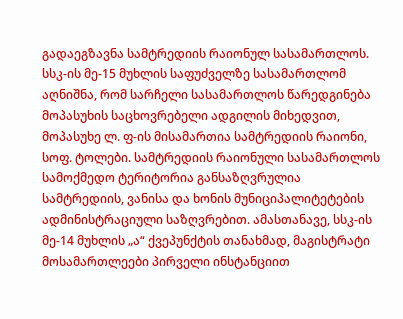გადაეგზავნა სამტრედიის რაიონულ სასამართლოს. სსკ-ის მე-15 მუხლის საფუძველზე სასამართლომ აღნიშნა, რომ სარჩელი სასამართლოს წარედგინება მოპასუხის საცხოვრებელი ადგილის მიხედვით, მოპასუხე ლ. ფ-ის მისამართია სამტრედიის რაიონი, სოფ. ტოლები. სამტრედიის რაიონული სასამართლოს სამოქმედო ტერიტორია განსაზღვრულია სამტრედიის, ვანისა და ხონის მუნიციპალიტეტების ადმინისტრაციული საზღვრებით. ამასთანავე, სსკ-ის მე-14 მუხლის „ა“ ქვეპუნქტის თანახმად, მაგისტრატი მოსამართლეები პირველი ინსტანციით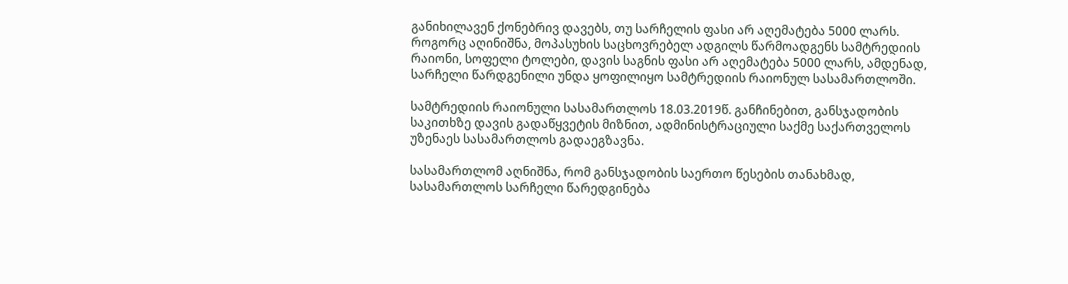განიხილავენ ქონებრივ დავებს, თუ სარჩელის ფასი არ აღემატება 5000 ლარს. როგორც აღინიშნა, მოპასუხის საცხოვრებელ ადგილს წარმოადგენს სამტრედიის რაიონი, სოფელი ტოლები, დავის საგნის ფასი არ აღემატება 5000 ლარს, ამდენად, სარჩელი წარდგენილი უნდა ყოფილიყო სამტრედიის რაიონულ სასამართლოში.

სამტრედიის რაიონული სასამართლოს 18.03.2019წ. განჩინებით, განსჯადობის საკითხზე დავის გადაწყვეტის მიზნით, ადმინისტრაციული საქმე საქართველოს უზენაეს სასამართლოს გადაეგზავნა.

სასამართლომ აღნიშნა, რომ განსჯადობის საერთო წესების თანახმად, სასამართლოს სარჩელი წარედგინება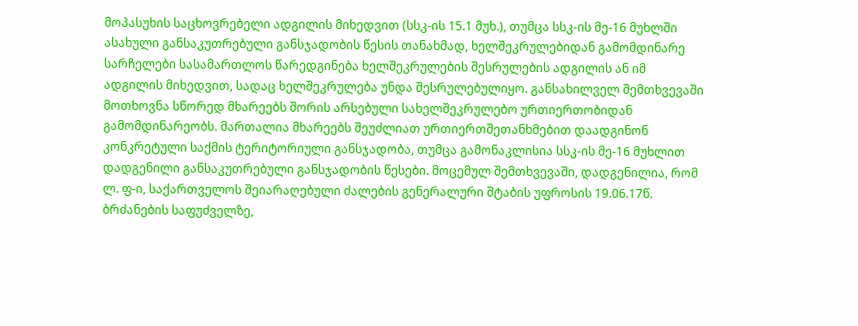მოპასუხის საცხოვრებელი ადგილის მიხედვით (სსკ-ის 15.1 მუხ.), თუმცა სსკ-ის მე-16 მუხლში ასახული განსაკუთრებული განსჯადობის წესის თანახმად, ხელშეკრულებიდან გამომდინარე სარჩელები სასამართლოს წარედგინება ხელშეკრულების შესრულების ადგილის ან იმ ადგილის მიხედვით, სადაც ხელშეკრულება უნდა შესრულებულიყო. განსახილველ შემთხვევაში მოთხოვნა სწორედ მხარეებს შორის არსებული სახელშეკრულებო ურთიერთობიდან გამომდინარეობს. მართალია მხარეებს შეუძლიათ ურთიერთშეთანხმებით დაადგინონ კონკრეტული საქმის ტერიტორიული განსჯადობა, თუმცა გამონაკლისია სსკ-ის მე-16 მუხლით დადგენილი განსაკუთრებული განსჯადობის წესები. მოცემულ შემთხვევაში, დადგენილია, რომ ლ. ფ-ი, საქართველოს შეიარაღებული ძალების გენერალური შტაბის უფროსის 19.06.17წ. ბრძანების საფუძველზე,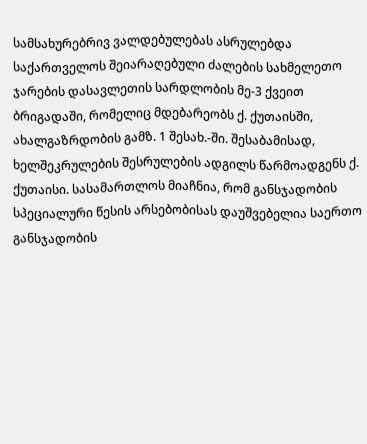სამსახურებრივ ვალდებულებას ასრულებდა საქართველოს შეიარაღებული ძალების სახმელეთო ჯარების დასავლეთის სარდლობის მე-3 ქვეით ბრიგადაში, რომელიც მდებარეობს ქ. ქუთაისში, ახალგაზრდობის გამზ. 1 შესახ.-ში. შესაბამისად, ხელშეკრულების შესრულების ადგილს წარმოადგენს ქ. ქუთაისი. სასამართლოს მიაჩნია, რომ განსჯადობის სპეციალური წესის არსებობისას დაუშვებელია საერთო განსჯადობის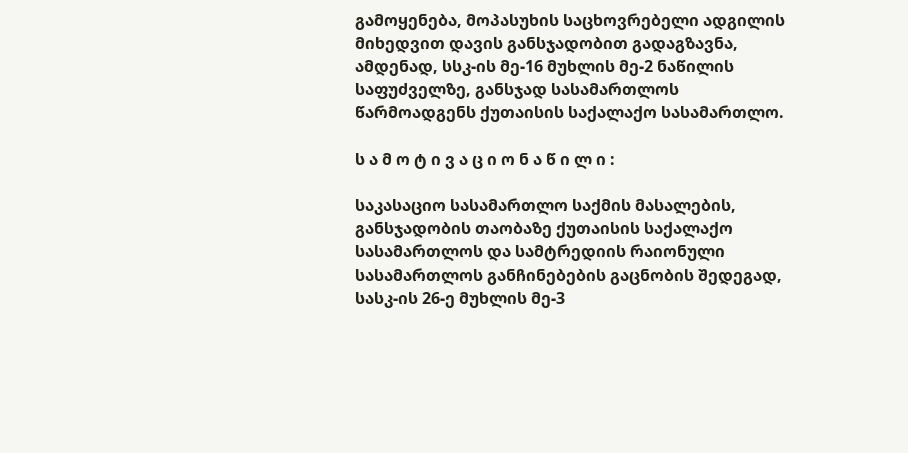გამოყენება, მოპასუხის საცხოვრებელი ადგილის მიხედვით დავის განსჯადობით გადაგზავნა, ამდენად, სსკ-ის მე-16 მუხლის მე-2 ნაწილის საფუძველზე, განსჯად სასამართლოს წარმოადგენს ქუთაისის საქალაქო სასამართლო.

ს ა მ ო ტ ი ვ ა ც ი ო ნ ა წ ი ლ ი :

საკასაციო სასამართლო საქმის მასალების, განსჯადობის თაობაზე ქუთაისის საქალაქო სასამართლოს და სამტრედიის რაიონული სასამართლოს განჩინებების გაცნობის შედეგად, სასკ-ის 26-ე მუხლის მე-3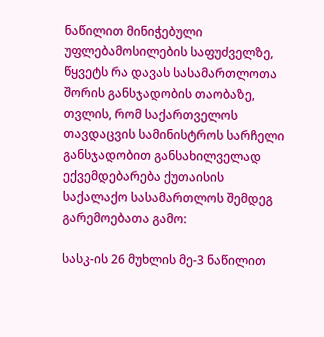ნაწილით მინიჭებული უფლებამოსილების საფუძველზე, წყვეტს რა დავას სასამართლოთა შორის განსჯადობის თაობაზე, თვლის, რომ საქართველოს თავდაცვის სამინისტროს სარჩელი განსჯადობით განსახილველად ექვემდებარება ქუთაისის საქალაქო სასამართლოს შემდეგ გარემოებათა გამო:

სასკ-ის 26 მუხლის მე-3 ნაწილით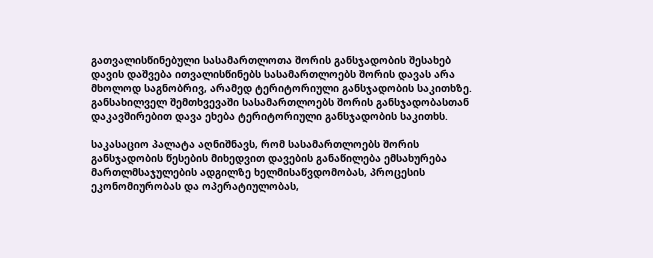გათვალისწინებული სასამართლოთა შორის განსჯადობის შესახებ დავის დაშვება ითვალისწინებს სასამართლოებს შორის დავას არა მხოლოდ საგნობრივ, არამედ ტერიტორიული განსჯადობის საკითხზე. განსახილველ შემთხვევაში სასამართლოებს შორის განსჯადობასთან დაკავშირებით დავა ეხება ტერიტორიული განსჯადობის საკითხს.

საკასაციო პალატა აღნიშნავს, რომ სასამართლოებს შორის განსჯადობის წესების მიხედვით დავების განაწილება ემსახურება მართლმსაჯულების ადგილზე ხელმისაწვდომობას, პროცესის ეკონომიურობას და ოპერატიულობას,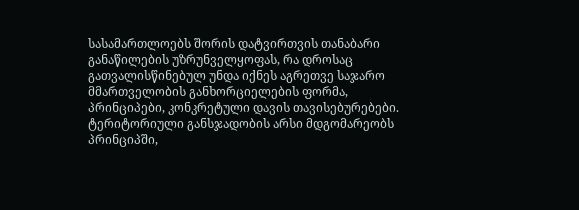სასამართლოებს შორის დატვირთვის თანაბარი განაწილების უზრუნველყოფას, რა დროსაც გათვალისწინებულ უნდა იქნეს აგრეთვე საჯარო მმართველობის განხორციელების ფორმა, პრინციპები, კონკრეტული დავის თავისებურებები. ტერიტორიული განსჯადობის არსი მდგომარეობს პრინციპში,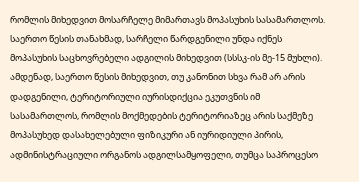რომლის მიხედვით მოსარჩელე მიმართავს მოპასუხის სასამართლოს. საერთო წესის თანახმად, სარჩელი წარდგენილი უნდა იქნეს მოპასუხის საცხოვრებელი ადგილის მიხედვით (სსსკ-ის მე-15 მუხლი). ამდენად, საერთო წესის მიხედვით, თუ კანონით სხვა რამ არ არის დადგენილი, ტერიტორიული იურისდიქცია ეკუთვნის იმ სასამართლოს, რომლის მოქმედების ტერიტორიაზეც არის საქმეზე მოპასუხედ დასახელებული ფიზიკური ან იურიდიული პირის, ადმინისტრაციული ორგანოს ადგილსამყოფელი, თუმცა საპროცესო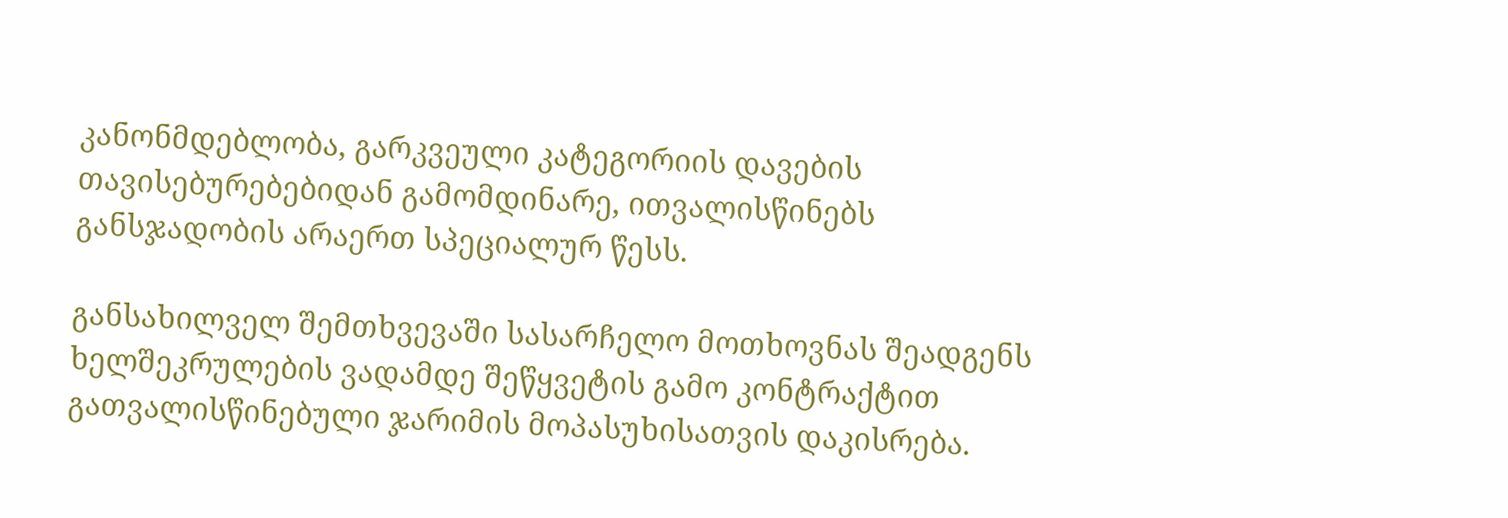კანონმდებლობა, გარკვეული კატეგორიის დავების თავისებურებებიდან გამომდინარე, ითვალისწინებს განსჯადობის არაერთ სპეციალურ წესს.

განსახილველ შემთხვევაში სასარჩელო მოთხოვნას შეადგენს ხელშეკრულების ვადამდე შეწყვეტის გამო კონტრაქტით გათვალისწინებული ჯარიმის მოპასუხისათვის დაკისრება.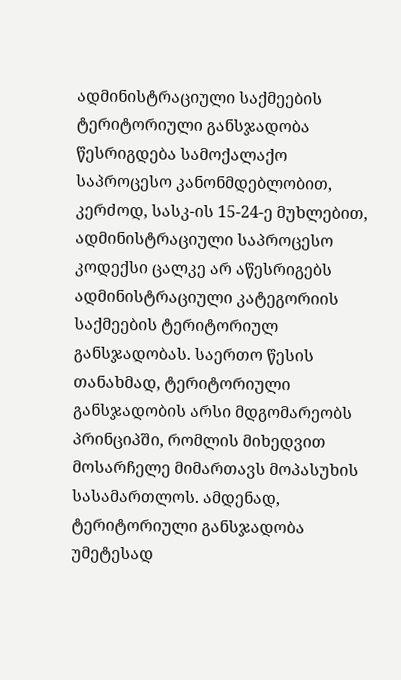ადმინისტრაციული საქმეების ტერიტორიული განსჯადობა წესრიგდება სამოქალაქო საპროცესო კანონმდებლობით, კერძოდ, სასკ-ის 15-24-ე მუხლებით, ადმინისტრაციული საპროცესო კოდექსი ცალკე არ აწესრიგებს ადმინისტრაციული კატეგორიის საქმეების ტერიტორიულ განსჯადობას. საერთო წესის თანახმად, ტერიტორიული განსჯადობის არსი მდგომარეობს პრინციპში, რომლის მიხედვით მოსარჩელე მიმართავს მოპასუხის სასამართლოს. ამდენად, ტერიტორიული განსჯადობა უმეტესად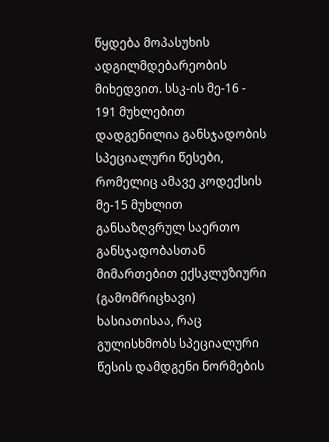წყდება მოპასუხის ადგილმდებარეობის მიხედვით. სსკ-ის მე-16 - 191 მუხლებით დადგენილია განსჯადობის სპეციალური წესები, რომელიც ამავე კოდექსის მე-15 მუხლით განსაზღვრულ საერთო განსჯადობასთან მიმართებით ექსკლუზიური (გამომრიცხავი) ხასიათისაა, რაც გულისხმობს სპეციალური წესის დამდგენი ნორმების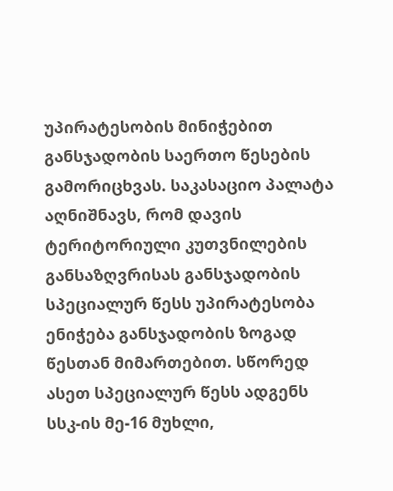უპირატესობის მინიჭებით განსჯადობის საერთო წესების გამორიცხვას. საკასაციო პალატა აღნიშნავს, რომ დავის ტერიტორიული კუთვნილების განსაზღვრისას განსჯადობის სპეციალურ წესს უპირატესობა ენიჭება განსჯადობის ზოგად წესთან მიმართებით. სწორედ ასეთ სპეციალურ წესს ადგენს სსკ-ის მე-16 მუხლი,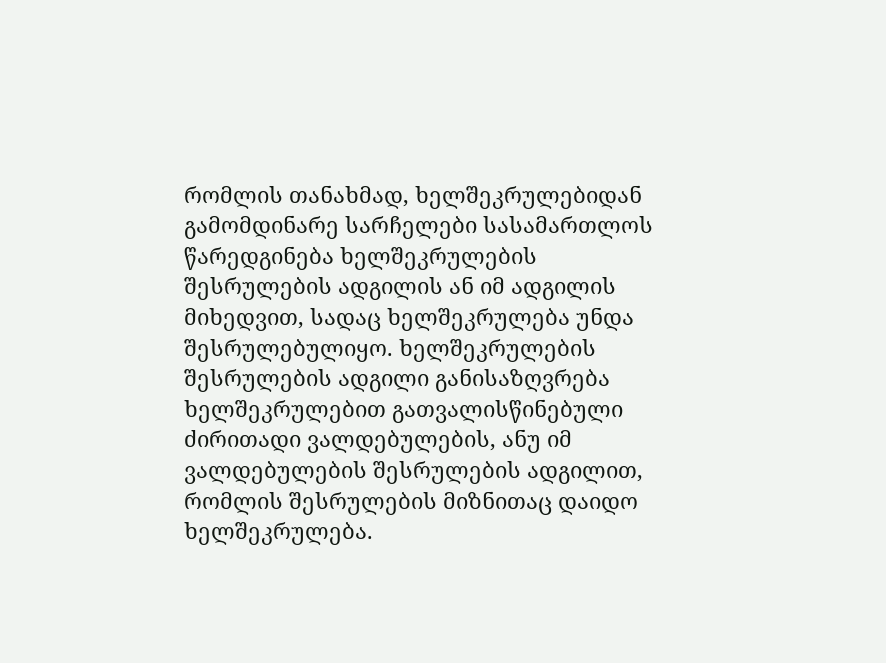რომლის თანახმად, ხელშეკრულებიდან გამომდინარე სარჩელები სასამართლოს წარედგინება ხელშეკრულების შესრულების ადგილის ან იმ ადგილის მიხედვით, სადაც ხელშეკრულება უნდა შესრულებულიყო. ხელშეკრულების შესრულების ადგილი განისაზღვრება ხელშეკრულებით გათვალისწინებული ძირითადი ვალდებულების, ანუ იმ ვალდებულების შესრულების ადგილით, რომლის შესრულების მიზნითაც დაიდო ხელშეკრულება.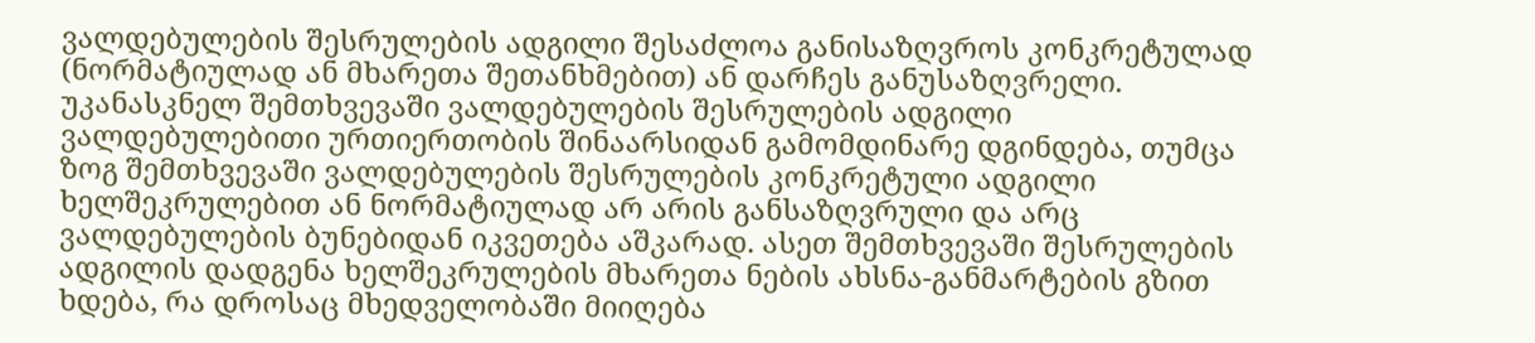ვალდებულების შესრულების ადგილი შესაძლოა განისაზღვროს კონკრეტულად (ნორმატიულად ან მხარეთა შეთანხმებით) ან დარჩეს განუსაზღვრელი. უკანასკნელ შემთხვევაში ვალდებულების შესრულების ადგილი ვალდებულებითი ურთიერთობის შინაარსიდან გამომდინარე დგინდება, თუმცა ზოგ შემთხვევაში ვალდებულების შესრულების კონკრეტული ადგილი ხელშეკრულებით ან ნორმატიულად არ არის განსაზღვრული და არც ვალდებულების ბუნებიდან იკვეთება აშკარად. ასეთ შემთხვევაში შესრულების ადგილის დადგენა ხელშეკრულების მხარეთა ნების ახსნა-განმარტების გზით ხდება, რა დროსაც მხედველობაში მიიღება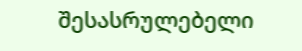შესასრულებელი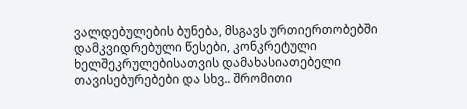ვალდებულების ბუნება, მსგავს ურთიერთობებში დამკვიდრებული წესები, კონკრეტული ხელშეკრულებისათვის დამახასიათებელი თავისებურებები და სხვ.. შრომითი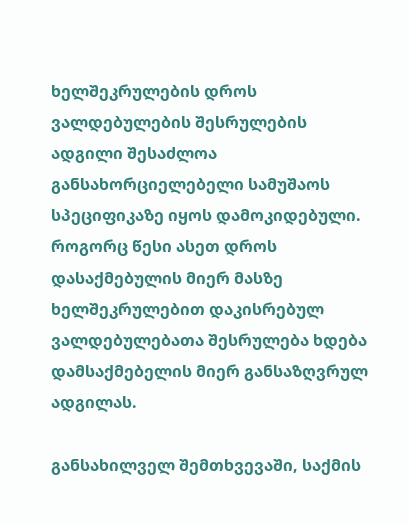ხელშეკრულების დროს ვალდებულების შესრულების ადგილი შესაძლოა განსახორციელებელი სამუშაოს სპეციფიკაზე იყოს დამოკიდებული. როგორც წესი ასეთ დროს დასაქმებულის მიერ მასზე ხელშეკრულებით დაკისრებულ ვალდებულებათა შესრულება ხდება დამსაქმებელის მიერ განსაზღვრულ ადგილას.

განსახილველ შემთხვევაში, საქმის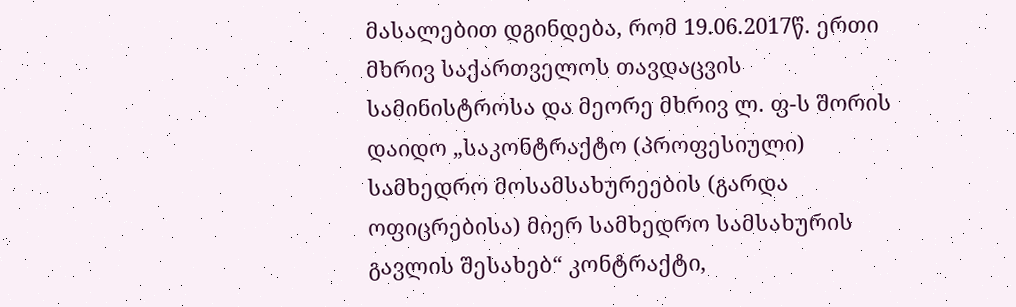მასალებით დგინდება, რომ 19.06.2017წ. ერთი მხრივ საქართველოს თავდაცვის სამინისტროსა და მეორე მხრივ ლ. ფ-ს შორის დაიდო „საკონტრაქტო (პროფესიული) სამხედრო მოსამსახურეების (გარდა ოფიცრებისა) მიერ სამხედრო სამსახურის გავლის შესახებ“ კონტრაქტი,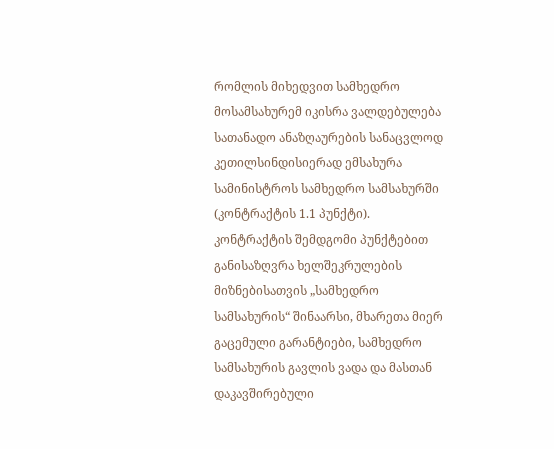რომლის მიხედვით სამხედრო მოსამსახურემ იკისრა ვალდებულება სათანადო ანაზღაურების სანაცვლოდ კეთილსინდისიერად ემსახურა სამინისტროს სამხედრო სამსახურში (კონტრაქტის 1.1 პუნქტი). კონტრაქტის შემდგომი პუნქტებით განისაზღვრა ხელშეკრულების მიზნებისათვის „სამხედრო სამსახურის“ შინაარსი, მხარეთა მიერ გაცემული გარანტიები, სამხედრო სამსახურის გავლის ვადა და მასთან დაკავშირებული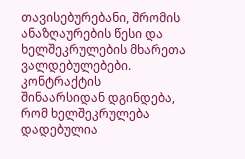თავისებურებანი, შრომის ანაზღაურების წესი და ხელშეკრულების მხარეთა ვალდებულებები. კონტრაქტის შინაარსიდან დგინდება, რომ ხელშეკრულება დადებულია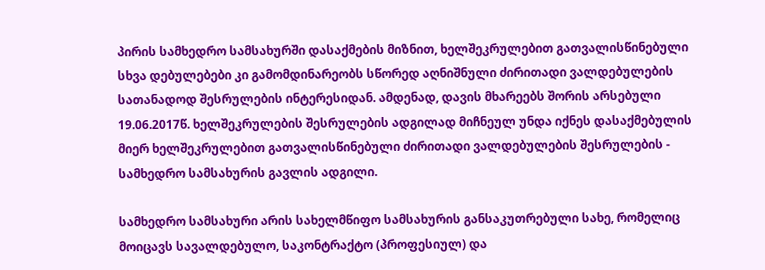პირის სამხედრო სამსახურში დასაქმების მიზნით, ხელშეკრულებით გათვალისწინებული სხვა დებულებები კი გამომდინარეობს სწორედ აღნიშნული ძირითადი ვალდებულების სათანადოდ შესრულების ინტერესიდან. ამდენად, დავის მხარეებს შორის არსებული 19.06.2017წ. ხელშეკრულების შესრულების ადგილად მიჩნეულ უნდა იქნეს დასაქმებულის მიერ ხელშეკრულებით გათვალისწინებული ძირითადი ვალდებულების შესრულების - სამხედრო სამსახურის გავლის ადგილი.

სამხედრო სამსახური არის სახელმწიფო სამსახურის განსაკუთრებული სახე, რომელიც მოიცავს სავალდებულო, საკონტრაქტო (პროფესიულ) და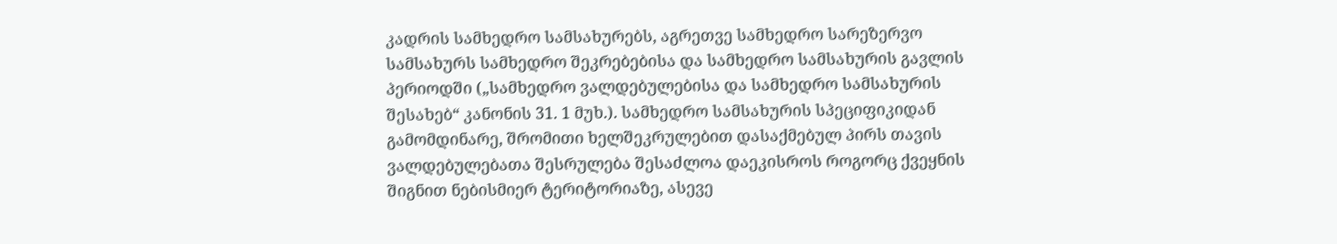კადრის სამხედრო სამსახურებს, აგრეთვე სამხედრო სარეზერვო სამსახურს სამხედრო შეკრებებისა და სამხედრო სამსახურის გავლის პერიოდში („სამხედრო ვალდებულებისა და სამხედრო სამსახურის შესახებ“ კანონის 31. 1 მუხ.). სამხედრო სამსახურის სპეციფიკიდან გამომდინარე, შრომითი ხელშეკრულებით დასაქმებულ პირს თავის ვალდებულებათა შესრულება შესაძლოა დაეკისროს როგორც ქვეყნის შიგნით ნებისმიერ ტერიტორიაზე, ასევე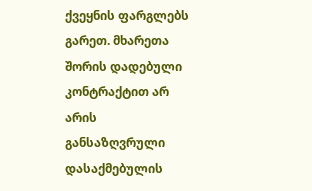ქვეყნის ფარგლებს გარეთ. მხარეთა შორის დადებული კონტრაქტით არ არის განსაზღვრული დასაქმებულის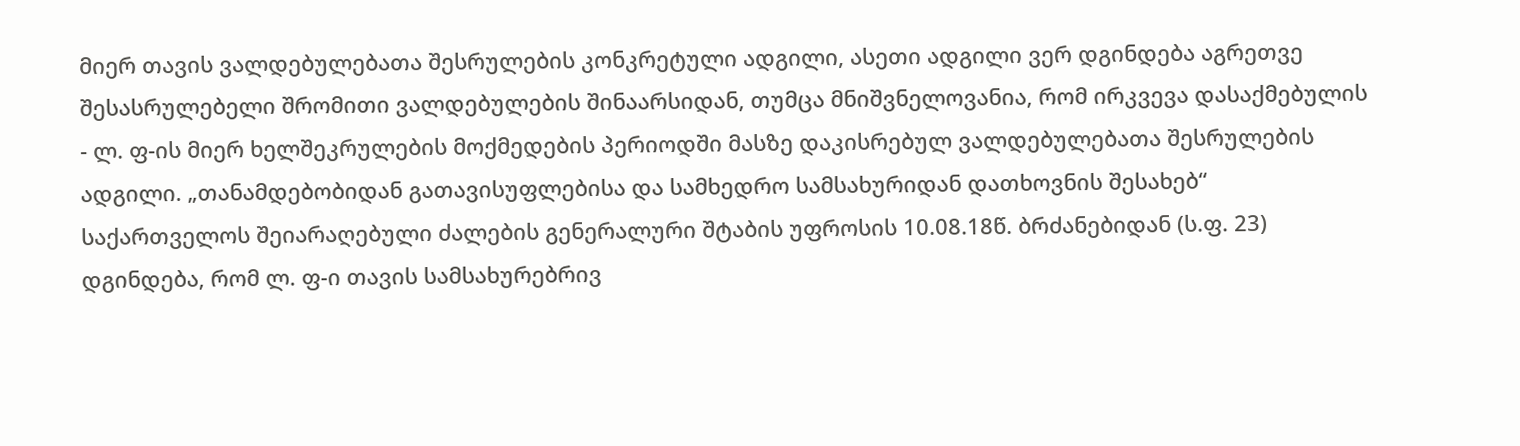მიერ თავის ვალდებულებათა შესრულების კონკრეტული ადგილი, ასეთი ადგილი ვერ დგინდება აგრეთვე შესასრულებელი შრომითი ვალდებულების შინაარსიდან, თუმცა მნიშვნელოვანია, რომ ირკვევა დასაქმებულის - ლ. ფ-ის მიერ ხელშეკრულების მოქმედების პერიოდში მასზე დაკისრებულ ვალდებულებათა შესრულების ადგილი. „თანამდებობიდან გათავისუფლებისა და სამხედრო სამსახურიდან დათხოვნის შესახებ“ საქართველოს შეიარაღებული ძალების გენერალური შტაბის უფროსის 10.08.18წ. ბრძანებიდან (ს.ფ. 23) დგინდება, რომ ლ. ფ-ი თავის სამსახურებრივ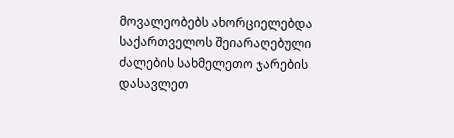მოვალეობებს ახორციელებდა საქართველოს შეიარაღებული ძალების სახმელეთო ჯარების დასავლეთ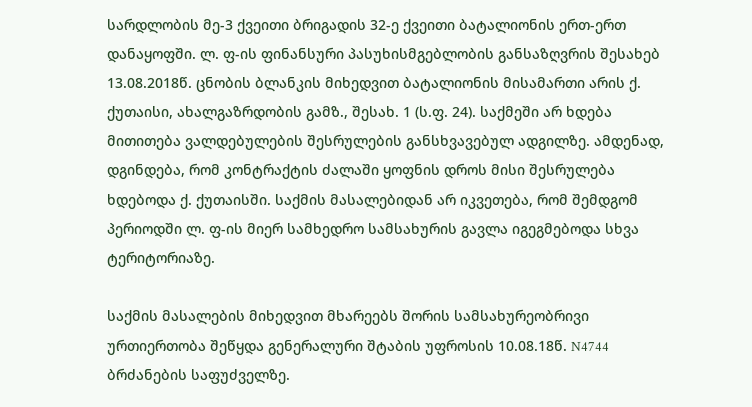სარდლობის მე-3 ქვეითი ბრიგადის 32-ე ქვეითი ბატალიონის ერთ-ერთ დანაყოფში. ლ. ფ-ის ფინანსური პასუხისმგებლობის განსაზღვრის შესახებ 13.08.2018წ. ცნობის ბლანკის მიხედვით ბატალიონის მისამართი არის ქ. ქუთაისი, ახალგაზრდობის გამზ., შესახ. 1 (ს.ფ. 24). საქმეში არ ხდება მითითება ვალდებულების შესრულების განსხვავებულ ადგილზე. ამდენად, დგინდება, რომ კონტრაქტის ძალაში ყოფნის დროს მისი შესრულება ხდებოდა ქ. ქუთაისში. საქმის მასალებიდან არ იკვეთება, რომ შემდგომ პერიოდში ლ. ფ-ის მიერ სამხედრო სამსახურის გავლა იგეგმებოდა სხვა ტერიტორიაზე.

საქმის მასალების მიხედვით მხარეებს შორის სამსახურეობრივი ურთიერთობა შეწყდა გენერალური შტაბის უფროსის 10.08.18წ. N4744 ბრძანების საფუძველზე.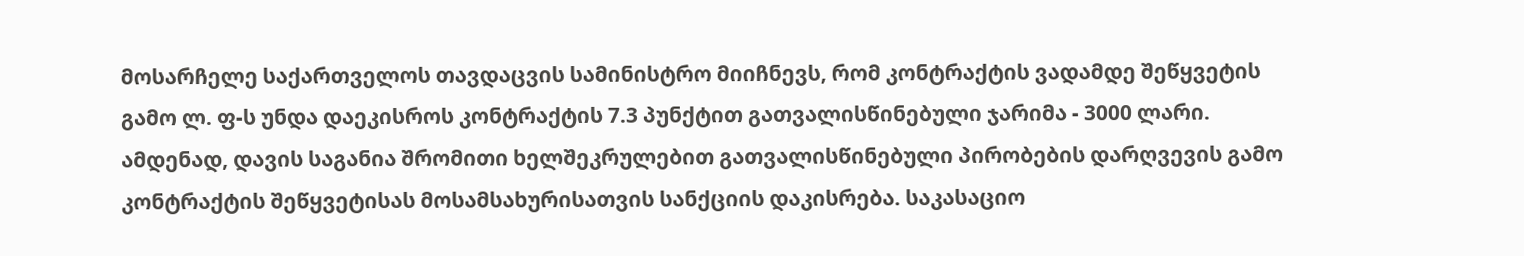მოსარჩელე საქართველოს თავდაცვის სამინისტრო მიიჩნევს, რომ კონტრაქტის ვადამდე შეწყვეტის გამო ლ. ფ-ს უნდა დაეკისროს კონტრაქტის 7.3 პუნქტით გათვალისწინებული ჯარიმა - 3000 ლარი. ამდენად, დავის საგანია შრომითი ხელშეკრულებით გათვალისწინებული პირობების დარღვევის გამო კონტრაქტის შეწყვეტისას მოსამსახურისათვის სანქციის დაკისრება. საკასაციო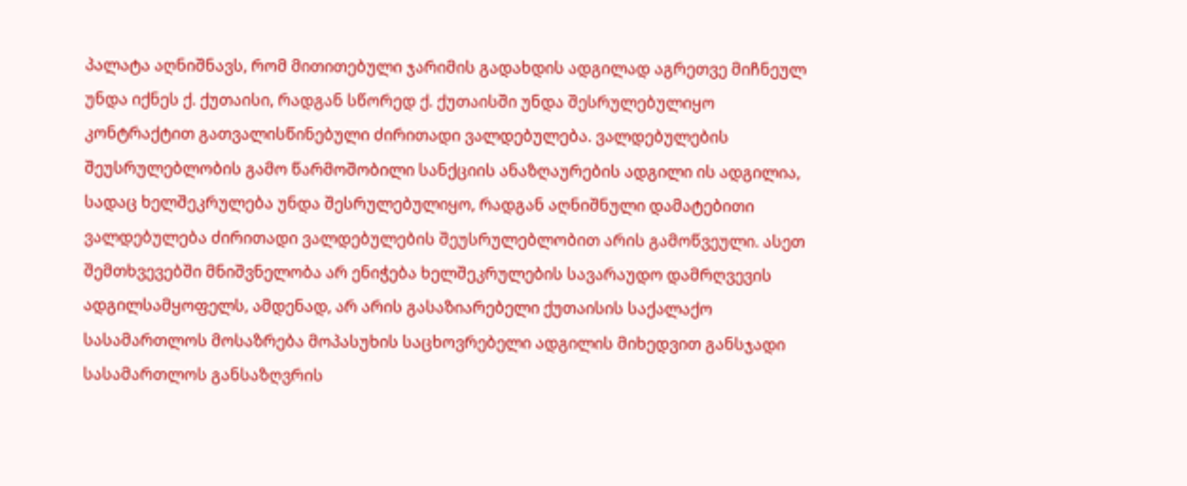პალატა აღნიშნავს, რომ მითითებული ჯარიმის გადახდის ადგილად აგრეთვე მიჩნეულ უნდა იქნეს ქ. ქუთაისი, რადგან სწორედ ქ. ქუთაისში უნდა შესრულებულიყო კონტრაქტით გათვალისწინებული ძირითადი ვალდებულება. ვალდებულების შეუსრულებლობის გამო წარმოშობილი სანქციის ანაზღაურების ადგილი ის ადგილია, სადაც ხელშეკრულება უნდა შესრულებულიყო, რადგან აღნიშნული დამატებითი ვალდებულება ძირითადი ვალდებულების შეუსრულებლობით არის გამოწვეული. ასეთ შემთხვევებში მნიშვნელობა არ ენიჭება ხელშეკრულების სავარაუდო დამრღვევის ადგილსამყოფელს, ამდენად, არ არის გასაზიარებელი ქუთაისის საქალაქო სასამართლოს მოსაზრება მოპასუხის საცხოვრებელი ადგილის მიხედვით განსჯადი სასამართლოს განსაზღვრის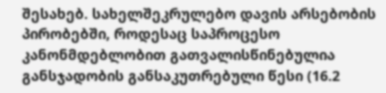შესახებ. სახელშეკრულებო დავის არსებობის პირობებში, როდესაც საპროცესო კანონმდებლობით გათვალისწინებულია განსჯადობის განსაკუთრებული წესი (16.2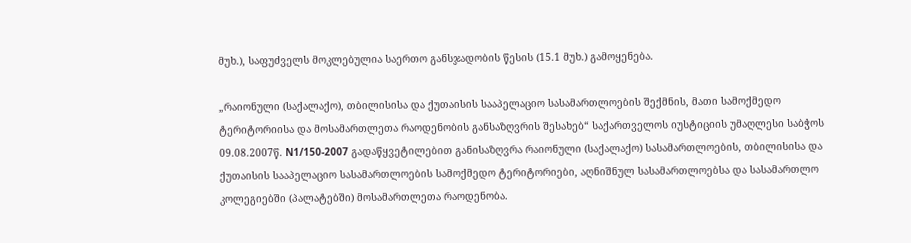მუხ.), საფუძველს მოკლებულია საერთო განსჯადობის წესის (15.1 მუხ.) გამოყენება.

„რაიონული (საქალაქო), თბილისისა და ქუთაისის სააპელაციო სასამართლოების შექმნის, მათი სამოქმედო ტერიტორიისა და მოსამართლეთა რაოდენობის განსაზღვრის შესახებ“ საქართველოს იუსტიციის უმაღლესი საბჭოს 09.08.2007წ. N1/150-2007 გადაწყვეტილებით განისაზღვრა რაიონული (საქალაქო) სასამართლოების, თბილისისა და ქუთაისის სააპელაციო სასამართლოების სამოქმედო ტერიტორიები, აღნიშნულ სასამართლოებსა და სასამართლო კოლეგიებში (პალატებში) მოსამართლეთა რაოდენობა.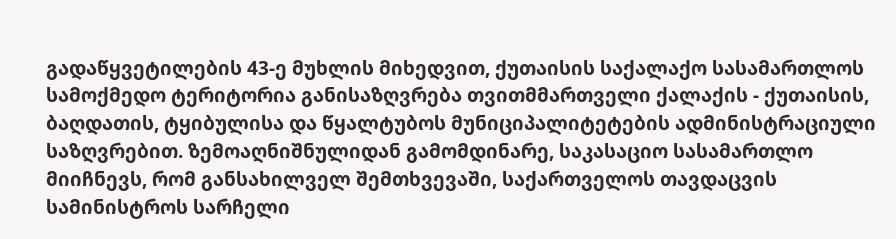გადაწყვეტილების 43-ე მუხლის მიხედვით, ქუთაისის საქალაქო სასამართლოს სამოქმედო ტერიტორია განისაზღვრება თვითმმართველი ქალაქის - ქუთაისის, ბაღდათის, ტყიბულისა და წყალტუბოს მუნიციპალიტეტების ადმინისტრაციული საზღვრებით. ზემოაღნიშნულიდან გამომდინარე, საკასაციო სასამართლო მიიჩნევს, რომ განსახილველ შემთხვევაში, საქართველოს თავდაცვის სამინისტროს სარჩელი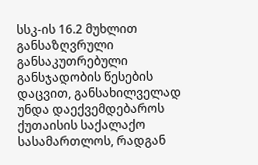სსკ-ის 16.2 მუხლით განსაზღვრული განსაკუთრებული განსჯადობის წესების დაცვით, განსახილველად უნდა დაექვემდებაროს ქუთაისის საქალაქო სასამართლოს, რადგან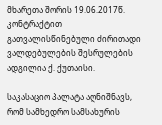მხარეთა შორის 19.06.2017წ. კონტრაქტით გათვალისწინებული ძირითადი ვალდებულების შესრულების ადგილია ქ. ქუთაისი.

საკასაციო პალატა აღნიშნავს, რომ სამხედრო სამსახურის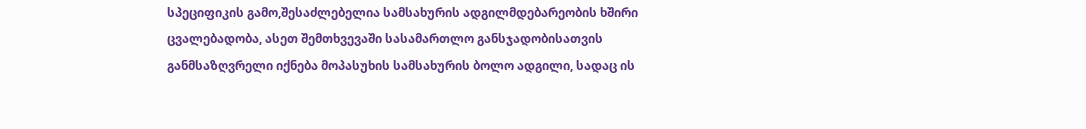სპეციფიკის გამო,შესაძლებელია სამსახურის ადგილმდებარეობის ხშირი ცვალებადობა, ასეთ შემთხვევაში სასამართლო განსჯადობისათვის განმსაზღვრელი იქნება მოპასუხის სამსახურის ბოლო ადგილი, სადაც ის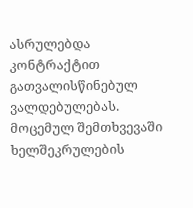ასრულებდა კონტრაქტით გათვალისწინებულ ვალდებულებას. მოცემულ შემთხვევაში ხელშეკრულების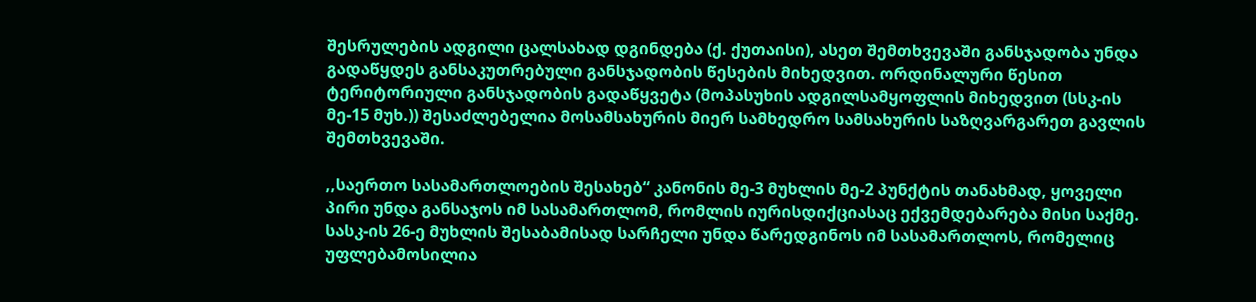შესრულების ადგილი ცალსახად დგინდება (ქ. ქუთაისი), ასეთ შემთხვევაში განსჯადობა უნდა გადაწყდეს განსაკუთრებული განსჯადობის წესების მიხედვით. ორდინალური წესით ტერიტორიული განსჯადობის გადაწყვეტა (მოპასუხის ადგილსამყოფლის მიხედვით (სსკ-ის მე-15 მუხ.)) შესაძლებელია მოსამსახურის მიერ სამხედრო სამსახურის საზღვარგარეთ გავლის შემთხვევაში.

,,საერთო სასამართლოების შესახებ“ კანონის მე-3 მუხლის მე-2 პუნქტის თანახმად, ყოველი პირი უნდა განსაჯოს იმ სასამართლომ, რომლის იურისდიქციასაც ექვემდებარება მისი საქმე. სასკ-ის 26-ე მუხლის შესაბამისად სარჩელი უნდა წარედგინოს იმ სასამართლოს, რომელიც უფლებამოსილია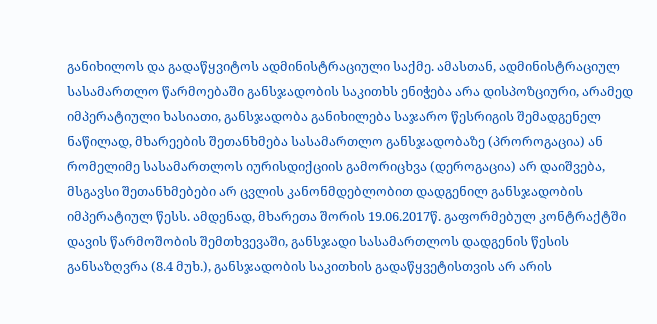განიხილოს და გადაწყვიტოს ადმინისტრაციული საქმე. ამასთან, ადმინისტრაციულ სასამართლო წარმოებაში განსჯადობის საკითხს ენიჭება არა დისპოზციური, არამედ იმპერატიული ხასიათი, განსჯადობა განიხილება საჯარო წესრიგის შემადგენელ ნაწილად, მხარეების შეთანხმება სასამართლო განსჯადობაზე (პროროგაცია) ან რომელიმე სასამართლოს იურისდიქციის გამორიცხვა (დეროგაცია) არ დაიშვება, მსგავსი შეთანხმებები არ ცვლის კანონმდებლობით დადგენილ განსჯადობის იმპერატიულ წესს. ამდენად, მხარეთა შორის 19.06.2017წ. გაფორმებულ კონტრაქტში დავის წარმოშობის შემთხვევაში, განსჯადი სასამართლოს დადგენის წესის განსაზღვრა (8.4 მუხ.), განსჯადობის საკითხის გადაწყვეტისთვის არ არის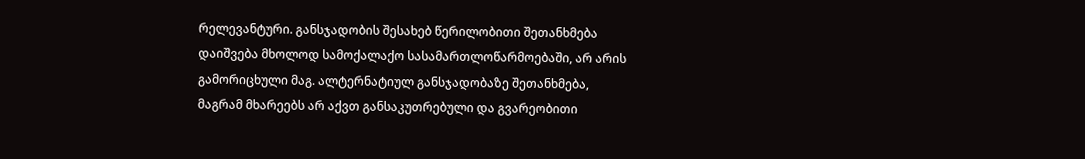რელევანტური. განსჯადობის შესახებ წერილობითი შეთანხმება დაიშვება მხოლოდ სამოქალაქო სასამართლოწარმოებაში, არ არის გამორიცხული მაგ. ალტერნატიულ განსჯადობაზე შეთანხმება, მაგრამ მხარეებს არ აქვთ განსაკუთრებული და გვარეობითი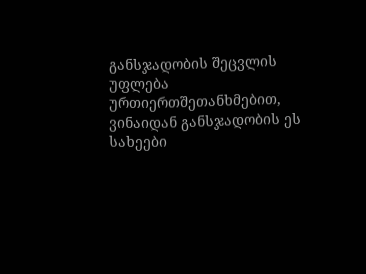განსჯადობის შეცვლის უფლება ურთიერთშეთანხმებით, ვინაიდან განსჯადობის ეს სახეები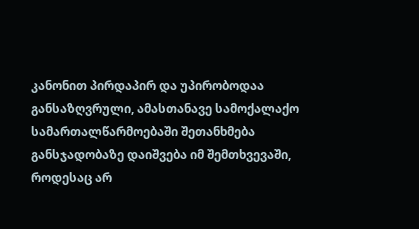კანონით პირდაპირ და უპირობოდაა განსაზღვრული, ამასთანავე სამოქალაქო სამართალწარმოებაში შეთანხმება განსჯადობაზე დაიშვება იმ შემთხვევაში, როდესაც არ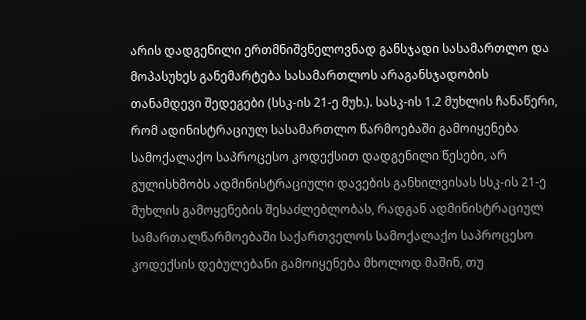არის დადგენილი ერთმნიშვნელოვნად განსჯადი სასამართლო და მოპასუხეს განემარტება სასამართლოს არაგანსჯადობის თანამდევი შედეგები (სსკ-ის 21-ე მუხ.). სასკ-ის 1.2 მუხლის ჩანაწერი, რომ ადინისტრაციულ სასამართლო წარმოებაში გამოიყენება სამოქალაქო საპროცესო კოდექსით დადგენილი წესები, არ გულისხმობს ადმინისტრაციული დავების განხილვისას სსკ-ის 21-ე მუხლის გამოყენების შესაძლებლობას, რადგან ადმინისტრაციულ სამართალწარმოებაში საქართველოს სამოქალაქო საპროცესო კოდექსის დებულებანი გამოიყენება მხოლოდ მაშინ, თუ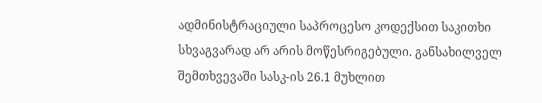ადმინისტრაციული საპროცესო კოდექსით საკითხი სხვაგვარად არ არის მოწესრიგებული. განსახილველ შემთხვევაში სასკ-ის 26.1 მუხლით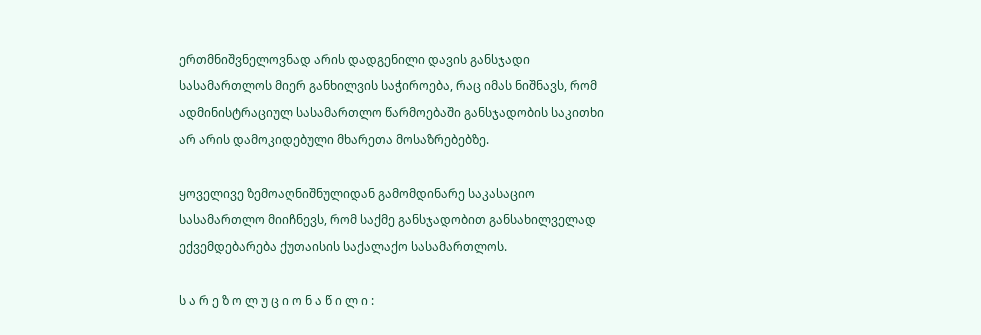ერთმნიშვნელოვნად არის დადგენილი დავის განსჯადი სასამართლოს მიერ განხილვის საჭიროება, რაც იმას ნიშნავს, რომ ადმინისტრაციულ სასამართლო წარმოებაში განსჯადობის საკითხი არ არის დამოკიდებული მხარეთა მოსაზრებებზე.

ყოველივე ზემოაღნიშნულიდან გამომდინარე საკასაციო სასამართლო მიიჩნევს, რომ საქმე განსჯადობით განსახილველად ექვემდებარება ქუთაისის საქალაქო სასამართლოს.

ს ა რ ე ზ ო ლ უ ც ი ო ნ ა წ ი ლ ი :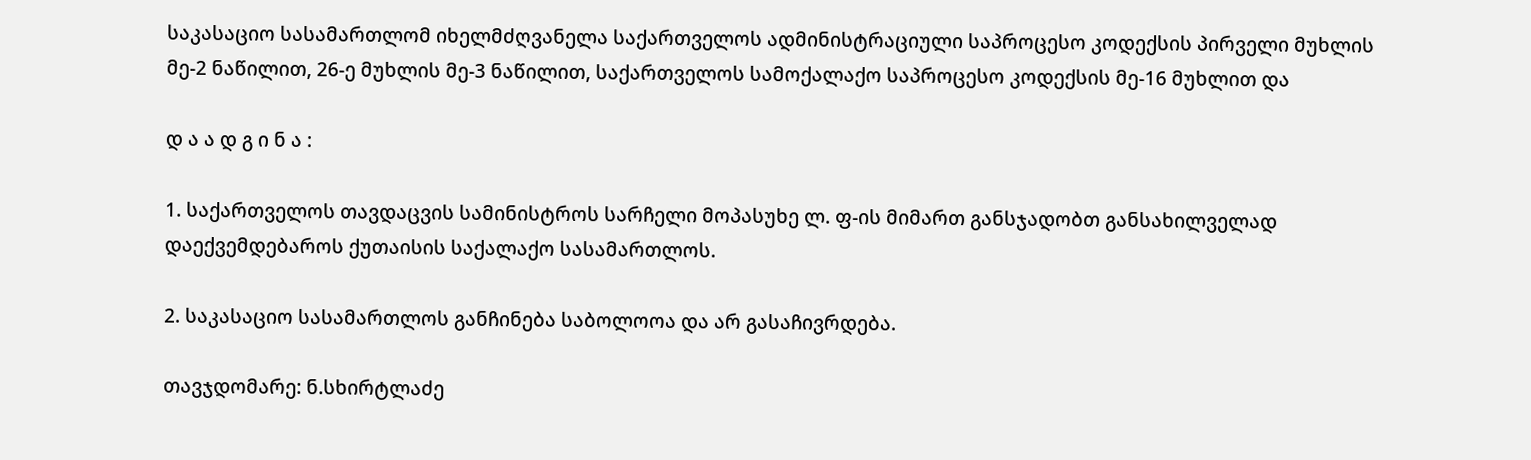საკასაციო სასამართლომ იხელმძღვანელა საქართველოს ადმინისტრაციული საპროცესო კოდექსის პირველი მუხლის მე-2 ნაწილით, 26-ე მუხლის მე-3 ნაწილით, საქართველოს სამოქალაქო საპროცესო კოდექსის მე-16 მუხლით და

დ ა ა დ გ ი ნ ა :

1. საქართველოს თავდაცვის სამინისტროს სარჩელი მოპასუხე ლ. ფ-ის მიმართ განსჯადობთ განსახილველად დაექვემდებაროს ქუთაისის საქალაქო სასამართლოს.

2. საკასაციო სასამართლოს განჩინება საბოლოოა და არ გასაჩივრდება.

თავჯდომარე: ნ.სხირტლაძე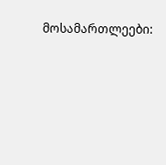მოსამართლეები: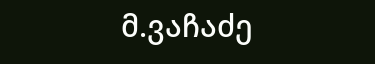მ.ვაჩაძე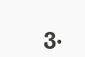ვ.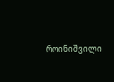როინიშვილი